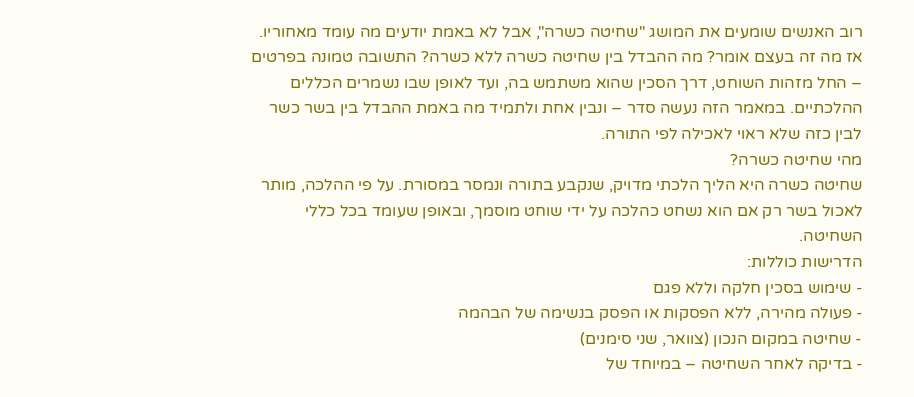רוב האנשים שומעים את המושג "שחיטה כשרה", אבל לא באמת יודעים מה עומד מאחוריו. אז מה זה בעצם אומר? מה ההבדל בין שחיטה כשרה ללא כשרה? התשובה טמונה בפרטים – החל מזהות השוחט, דרך הסכין שהוא משתמש בה, ועד לאופן שבו נשמרים הכללים ההלכתיים. במאמר הזה נעשה סדר – ונבין אחת ולתמיד מה באמת ההבדל בין בשר כשר לבין כזה שלא ראוי לאכילה לפי התורה.
מהי שחיטה כשרה?
שחיטה כשרה היא הליך הלכתי מדויק, שנקבע בתורה ונמסר במסורת. על פי ההלכה, מותר לאכול בשר רק אם הוא נשחט כהלכה על ידי שוחט מוסמך, ובאופן שעומד בכל כללי השחיטה.
הדרישות כוללות:
- שימוש בסכין חלקה וללא פגם
- פעולה מהירה, ללא הפסקות או הפסק בנשימה של הבהמה
- שחיטה במקום הנכון (צוואר, שני סימנים)
- בדיקה לאחר השחיטה – במיוחד של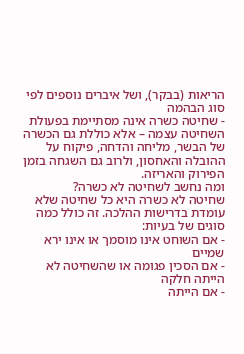הריאות (בבקר), ושל איברים נוספים לפי סוג הבהמה
- שחיטה כשרה אינה מסתיימת בפעולת השחיטה עצמה – אלא כוללת גם הכשרה של הבשר, מליחה והדחה, פיקוח על ההובלה והאחסון, ולרוב גם השגחה בזמן הפירוק והאריזה.
ומה נחשב לשחיטה לא כשרה?
שחיטה לא כשרה היא כל שחיטה שלא עומדת בדרישות ההלכה. זה כולל כמה סוגים של בעיות:
- אם השוחט אינו מוסמך או אינו ירא שמיים
- אם הסכין פגומה או שהשחיטה לא הייתה חלקה
- אם הייתה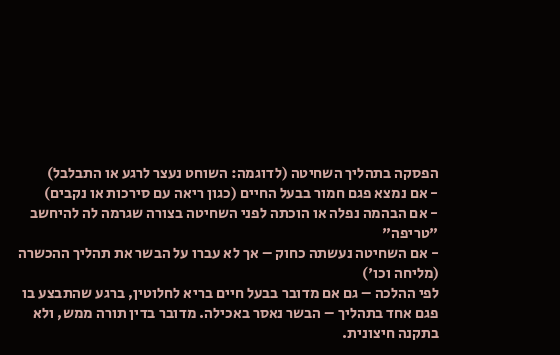הפסקה בתהליך השחיטה (לדוגמה: השוחט נעצר לרגע או התבלבל)
- אם נמצא פגם חמור בבעל החיים (כגון ריאה עם סירכות או נקבים)
- אם הבהמה נפלה או הוכתה לפני השחיטה בצורה שגרמה לה להיחשב "טריפה"
- אם השחיטה נעשתה כחוק – אך לא עברו על הבשר את תהליך ההכשרה (מליחה וכו')
לפי ההלכה – גם אם מדובר בבעל חיים בריא לחלוטין, ברגע שהתבצע בו פגם אחד בתהליך – הבשר נאסר באכילה. מדובר בדין תורה ממש, ולא בתקנה חיצונית.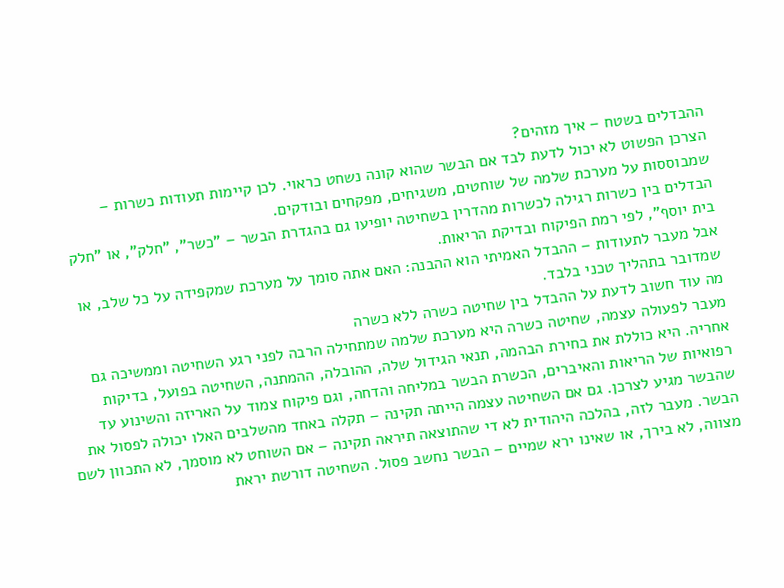ההבדלים בשטח – איך מזהים?
הצרכן הפשוט לא יכול לדעת לבד אם הבשר שהוא קונה נשחט כראוי. לכן קיימות תעודות כשרות – שמבוססות על מערכת שלמה של שוחטים, משגיחים, מפקחים ובודקים.
הבדלים בין כשרות רגילה לכשרות מהדרין בשחיטה יופיעו גם בהגדרת הבשר – "כשר", "חלק", או "חלק בית יוסף", לפי רמת הפיקוח ובדיקת הריאות.
אבל מעבר לתעודות – ההבדל האמיתי הוא ההבנה: האם אתה סומך על מערכת שמקפידה על כל שלב, או שמדובר בתהליך טכני בלבד.
מה עוד חשוב לדעת על ההבדל בין שחיטה כשרה ללא כשרה
מעבר לפעולה עצמה, שחיטה כשרה היא מערכת שלמה שמתחילה הרבה לפני רגע השחיטה וממשיכה גם אחריה. היא כוללת את בחירת הבהמה, תנאי הגידול שלה, ההובלה, ההמתנה, השחיטה בפועל, בדיקות רפואיות של הריאות והאיברים, הכשרת הבשר במליחה והדחה, וגם פיקוח צמוד על האריזה והשינוע עד שהבשר מגיע לצרכן. גם אם השחיטה עצמה הייתה תקינה – תקלה באחד מהשלבים האלו יכולה לפסול את הבשר. מעבר לזה, בהלכה היהודית לא די שהתוצאה תיראה תקינה – אם השוחט לא מוסמך, לא התכוון לשם מצווה, לא בירך, או שאינו ירא שמיים – הבשר נחשב פסול. השחיטה דורשת יראת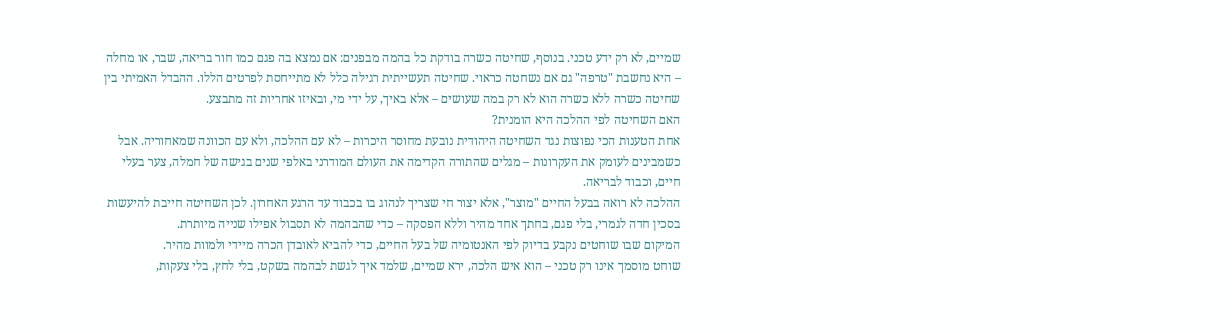שמיים, לא רק ידע טכני. בנוסף, שחיטה כשרה בודקת כל בהמה מבפנים: אם נמצא בה פגם כמו חור בריאה, שבר, או מחלה – היא נחשבת "טרפה" גם אם נשחטה כראוי. שחיטה תעשייתית רגילה כלל לא מתייחסת לפרטים הללו. ההבדל האמיתי בין שחיטה כשרה ללא כשרה הוא לא רק במה שעושים – אלא באיך, על ידי מי, ובאיזו אחריות זה מתבצע.
האם השחיטה לפי ההלכה היא הומנית?
אחת הטענות הכי נפוצות נגד השחיטה היהודית נובעת מחוסר היכרות – לא עם ההלכה, ולא עם הכוונה שמאחוריה. אבל כשמבינים לעומק את העקרונות – מגלים שהתורה הקדימה את העולם המודרני באלפי שנים בגישה של חמלה, צער בעלי חיים, וכבוד לבריאה.
ההלכה לא רואה בבעל החיים "מוצר", אלא יצור חי שצריך לנהוג בו בכבוד עד הרגע האחרון. לכן השחיטה חייבת להיעשות בסכין חדה לגמרי, בלי פגם, בחתך אחד מהיר וללא הפסקה – כדי שהבהמה לא תסבול אפילו שנייה מיותרת.
המיקום שבו שוחטים נקבע בדיוק לפי האנטומיה של בעל החיים, כדי להביא לאובדן הכרה מיידי ולמוות מהיר.
שוחט מוסמך אינו רק טכני – הוא איש הלכה, ירא שמיים, שלמד איך לגשת לבהמה בשקט, בלי לחץ, בלי צעקות,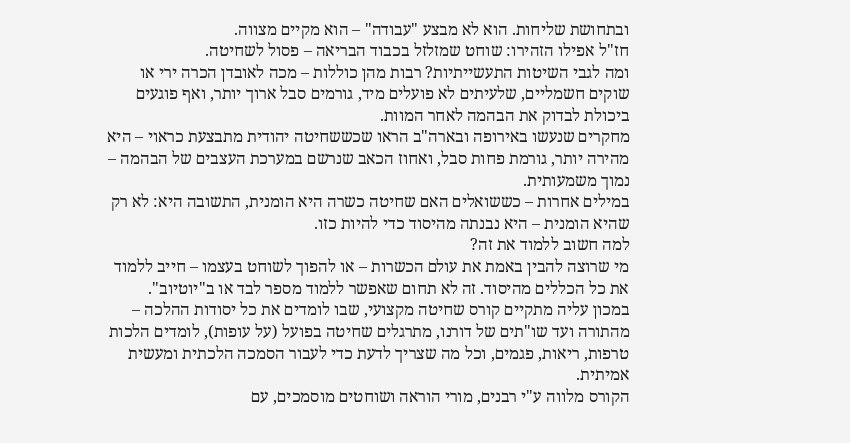ובתחושת שליחות. הוא לא מבצע "עבודה" – הוא מקיים מצווה.
חז"ל אפילו הזהירו: שוחט שמזלזל בכבוד הבריאה – פסול לשחיטה.
ומה לגבי השיטות התעשייתיות? רבות מהן כוללות – מכה לאובדן הכרה ירי או שוקים חשמליים, שלעיתים לא פועלים מיד, גורמים סבל ארוך יותר, ואף פוגעים ביכולת לבדוק את הבהמה לאחר המוות.
מחקרים שנעשו באירופה ובארה"ב הראו שכששחיטה יהודית מתבצעת כראוי – היא מהירה יותר, גורמת פחות סבל, ואחוז הכאב שנרשם במערכת העצבים של הבהמה – נמוך משמעותית.
במילים אחרות – כששואלים האם שחיטה כשרה היא הומנית, התשובה היא: לא רק שהיא הומנית – היא נבנתה מהיסוד כדי להיות כזו.
למה חשוב ללמוד את זה?
מי שרוצה להבין באמת את עולם הכשרות – או להפוך לשוחט בעצמו – חייב ללמוד את כל הכללים מהיסוד. זה לא תחום שאפשר ללמוד מספר לבד או ב"יוטיוב".
במכון עליה מתקיים קורס שחיטה מקצועי, שבו לומדים את כל יסודות ההלכה – מהתורה ועד שו"תים של דורנו, מתרגלים שחיטה בפועל (על עופות), לומדים הלכות טרפות, ריאות, פגמים, וכל מה שצריך לדעת כדי לעבור הסמכה הלכתית ומעשית אמיתית.
הקורס מלווה ע"י רבנים, מורי הוראה ושוחטים מוסמכים, עם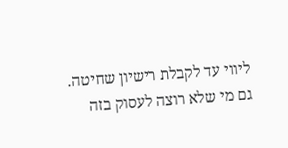ליווי עד לקבלת רישיון שחיטה. גם מי שלא רוצה לעסוק בזה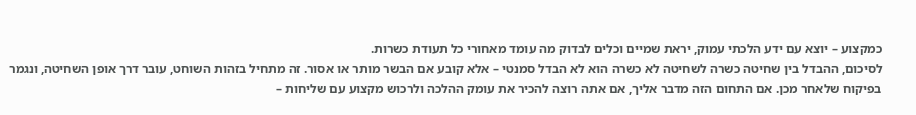כמקצוע – יוצא עם ידע הלכתי עמוק, יראת שמיים וכלים לבדוק מה עומד מאחורי כל תעודת כשרות.
לסיכום, ההבדל בין שחיטה כשרה לשחיטה לא כשרה הוא לא הבדל סמנטי – אלא קובע אם הבשר מותר או אסור. זה מתחיל בזהות השוחט, עובר דרך אופן השחיטה, ונגמר בפיקוח שלאחר מכן. אם התחום הזה מדבר אליך, אם אתה רוצה להכיר את עומק ההלכה ולרכוש מקצוע עם שליחות –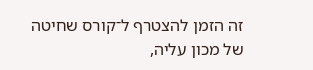זה הזמן להצטרף ל־קורס שחיטה של מכון עליה,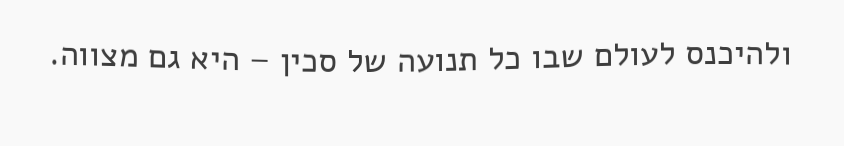ולהיכנס לעולם שבו כל תנועה של סכין – היא גם מצווה.